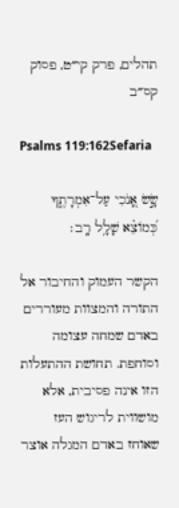תהלים, פרק קי״ט, פסוק קס״ב

Psalms 119:162Sefaria

שָׂ֣שׂ אָ֭נֹכִי עַל־אִמְרָתֶ֑ךָ כְּ֝מוֹצֵ֗א שָׁלָ֥ל רָֽב׃

הקשר העמוק והחיבור אל התורה והמצוות מעוררים באדם שמחה עצומה וסוחפת. תחושת ההתעלות הזו אינה פסיבית, אלא מושווית לריגוש העז שאוחז באדם המגלה אוצר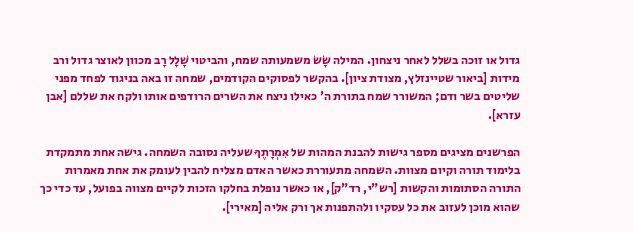גדול או זוכה בשלל לאחר ניצחון. המילה שָׂשׂ משמעותה שמח, והביטוי שָׁלָל רָב מכוון לאוצר גדול ורב מידות [ביאור שטיינזלץ, מצודת ציון]. בהקשר לפסוקים הקודמים, שמחה זו באה בניגוד לפחד מפני שליטים בשר ודם; המשורר שמח בתורת ה' כאילו ניצח את השרים הרודפים אותו ולקח את שללם [אבן עזרא].

הפרשנים מציגים מספר גישות להבנת המהות של אִמְרָתֶךָ שעליה נסובה השמחה. גישה אחת מתמקדת בלימוד תורה וקיום מצוות. השמחה מתעוררת כאשר האדם מצליח להבין לעומק את אחת מאמרות התורה הסתומות והקשות [רש"י, רד"ק], או כאשר נופלת בחלקו הזכות לקיים מצווה בפועל, עד כדי כך שהוא מוכן לעזוב את כל עסקיו ולהתפנות אך ורק אליה [מאירי].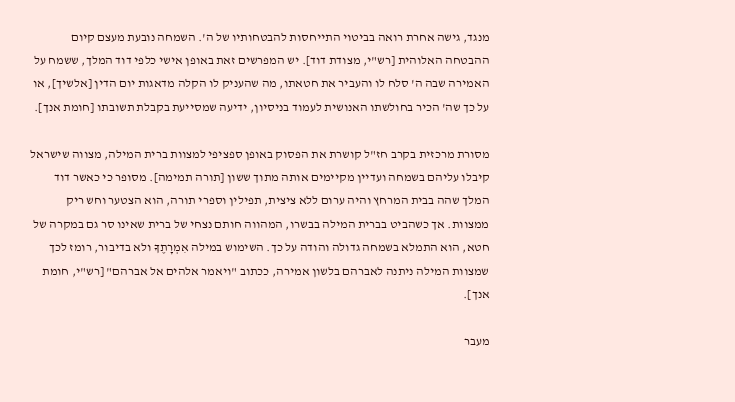מנגד, גישה אחרת רואה בביטוי התייחסות להבטחותיו של ה'. השמחה נובעת מעצם קיום ההבטחה האלוהית [רש"י, מצודת דוד]. יש המפרשים זאת באופן אישי כלפי דוד המלך, ששמח על האמירה שבה ה' סלח לו והעביר את חטאתו, מה שהעניק לו הקלה מדאגות יום הדין [אלשיך], או על כך שה' הכיר בחולשתו האנושית לעמוד בניסיון, ידיעה שמסייעת בקבלת תשובתו [חומת אנך].

מסורת מרכזית בקרב חז"ל קושרת את הפסוק באופן ספציפי למצוות ברית המילה, מצווה שישראל קיבלו עליהם בשמחה ועדיין מקיימים אותה מתוך ששון [תורה תמימה]. מסופר כי כאשר דוד המלך שהה בבית המרחץ והיה ערום ללא ציצית, תפילין וספרי תורה, הוא הצטער וחש ריק ממצוות. אך כשהביט בברית המילה בבשרו, המהווה חותם נצחי של ברית שאינו סר גם במקרה של חטא, הוא התמלא בשמחה גדולה והודה על כך. השימוש במילה אִמְרָתֶךָ ולא בדיבור, רומז לכך שמצוות המילה ניתנה לאברהם בלשון אמירה, ככתוב "ויאמר אלהים אל אברהם" [רש"י, חומת אנך].

מעבר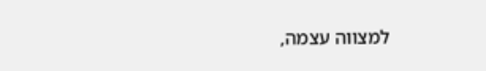למצווה עצמה,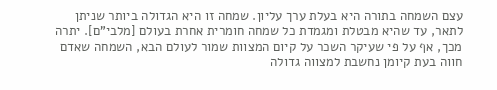עצם השמחה בתורה היא בעלת ערך עליון. שמחה זו היא הגדולה ביותר שניתן לתאר, עד שהיא מבטלת ומגמדת כל שמחה חומרית אחרת בעולם [מלבי"ם]. יתרה מכך, אף על פי שעיקר השכר על קיום המצוות שמור לעולם הבא, השמחה שאדם חווה בעת קיומן נחשבת למצווה גדולה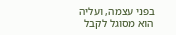בפני עצמה, ועליה הוא מסוגל לקבל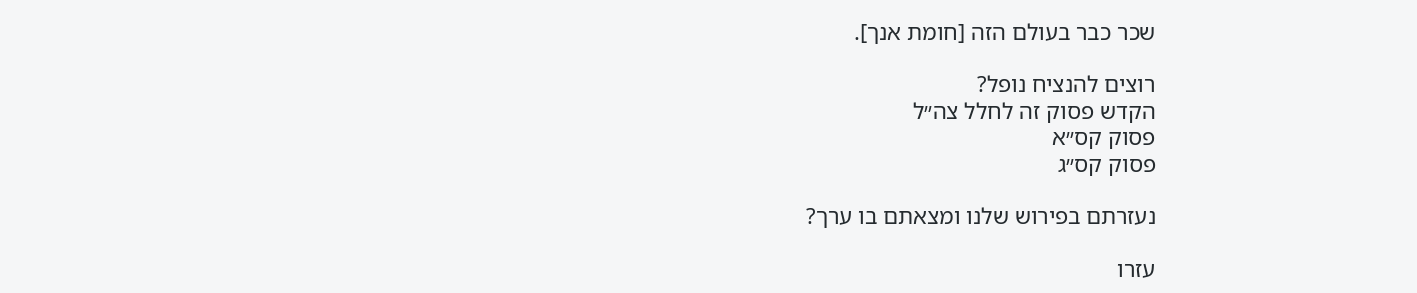שכר כבר בעולם הזה [חומת אנך].

רוצים להנציח נופל?
הקדש פסוק זה לחלל צה״ל
פסוק קס״א
פסוק קס״ג

נעזרתם בפירוש שלנו ומצאתם בו ערך?

עזרו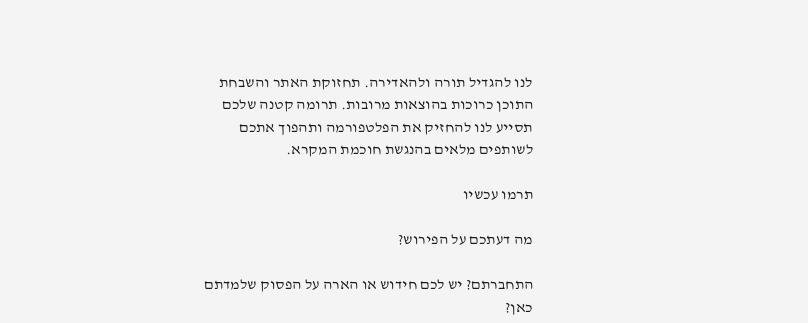לנו להגדיל תורה ולהאדירה. תחזוקת האתר והשבחת התוכן כרוכות בהוצאות מרובות. תרומה קטנה שלכם תסייע לנו להחזיק את הפלטפורמה ותהפוך אתכם לשותפים מלאים בהנגשת חוכמת המקרא.

תרמו עכשיו

מה דעתכם על הפירוש?

התחברתם? יש לכם חידוש או הארה על הפסוק שלמדתם כאן?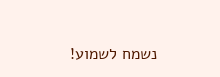נשמח לשמוע!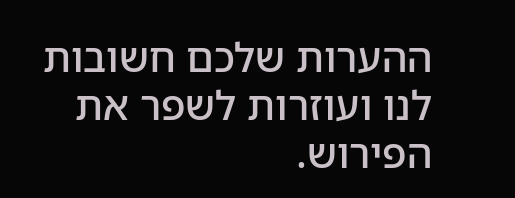ההערות שלכם חשובות לנו ועוזרות לשפר את הפירוש.